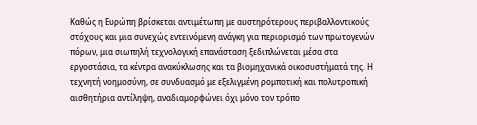Καθώς η Ευρώπη βρίσκεται αντιμέτωπη με αυστηρότερους περιβαλλοντικούς στόχους και μια συνεχώς εντεινόμενη ανάγκη για περιορισμό των πρωτογενών πόρων, μια σιωπηλή τεχνολογική επανάσταση ξεδιπλώνεται μέσα στα εργοστάσια, τα κέντρα ανακύκλωσης και τα βιομηχανικά οικοσυστήματά της. Η τεχνητή νοημοσύνη, σε συνδυασμό με εξελιγμένη ρομποτική και πολυτροπική αισθητήρια αντίληψη, αναδιαμορφώνει όχι μόνο τον τρόπο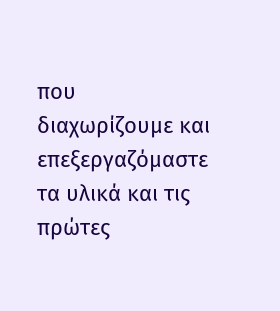που διαχωρίζουμε και επεξεργαζόμαστε τα υλικά και τις πρώτες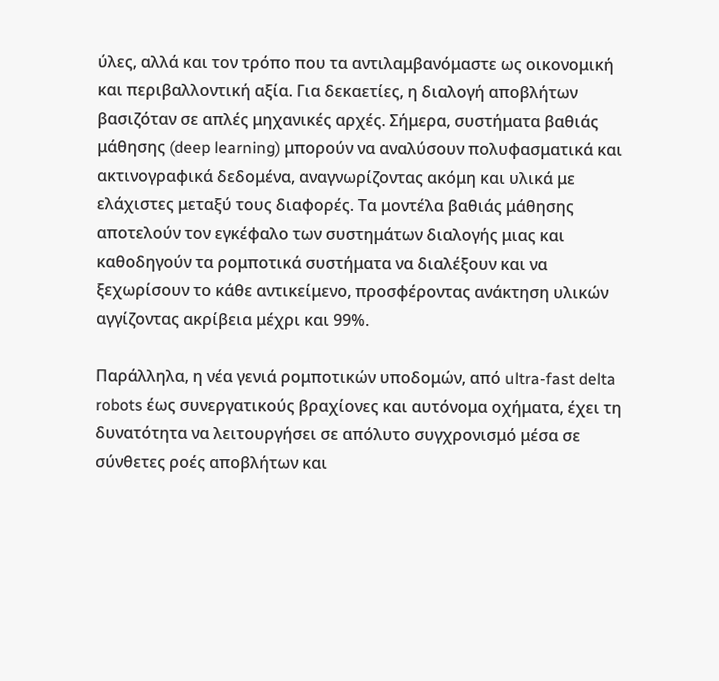ύλες, αλλά και τον τρόπο που τα αντιλαμβανόμαστε ως οικονομική και περιβαλλοντική αξία. Για δεκαετίες, η διαλογή αποβλήτων βασιζόταν σε απλές μηχανικές αρχές. Σήμερα, συστήματα βαθιάς μάθησης (deep learning) μπορούν να αναλύσουν πολυφασματικά και ακτινογραφικά δεδομένα, αναγνωρίζοντας ακόμη και υλικά με ελάχιστες μεταξύ τους διαφορές. Τα μοντέλα βαθιάς μάθησης αποτελούν τον εγκέφαλο των συστημάτων διαλογής μιας και καθοδηγούν τα ρομποτικά συστήματα να διαλέξουν και να ξεχωρίσουν το κάθε αντικείμενο, προσφέροντας ανάκτηση υλικών αγγίζοντας ακρίβεια μέχρι και 99%.

Παράλληλα, η νέα γενιά ρομποτικών υποδομών, από ultra-fast delta robots έως συνεργατικούς βραχίονες και αυτόνομα οχήματα, έχει τη δυνατότητα να λειτουργήσει σε απόλυτο συγχρονισμό μέσα σε σύνθετες ροές αποβλήτων και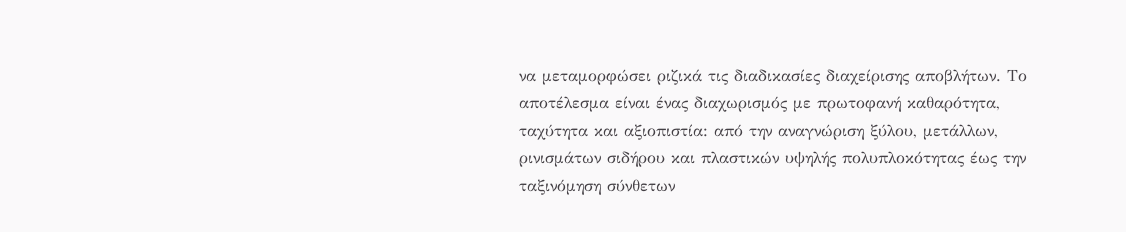να μεταμορφώσει ριζικά τις διαδικασίες διαχείρισης αποβλήτων. Το αποτέλεσμα είναι ένας διαχωρισμός με πρωτοφανή καθαρότητα, ταχύτητα και αξιοπιστία: από την αναγνώριση ξύλου, μετάλλων, ρινισμάτων σιδήρου και πλαστικών υψηλής πολυπλοκότητας έως την ταξινόμηση σύνθετων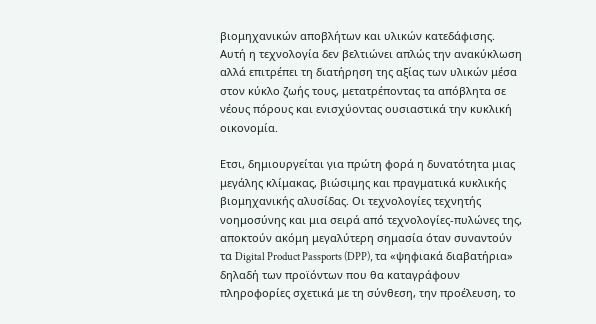βιομηχανικών αποβλήτων και υλικών κατεδάφισης. Αυτή η τεχνολογία δεν βελτιώνει απλώς την ανακύκλωση αλλά επιτρέπει τη διατήρηση της αξίας των υλικών μέσα στον κύκλο ζωής τους, μετατρέποντας τα απόβλητα σε νέους πόρους και ενισχύοντας ουσιαστικά την κυκλική οικονομία.

Eτσι, δημιουργείται για πρώτη φορά η δυνατότητα μιας μεγάλης κλίμακας, βιώσιμης και πραγματικά κυκλικής βιομηχανικής αλυσίδας. Οι τεχνολογίες τεχνητής νοημοσύνης και μια σειρά από τεχνολογίες-πυλώνες της, αποκτούν ακόμη μεγαλύτερη σημασία όταν συναντούν τα Digital Product Passports (DPP), τα «ψηφιακά διαβατήρια» δηλαδή των προϊόντων που θα καταγράφουν πληροφορίες σχετικά με τη σύνθεση, την προέλευση, το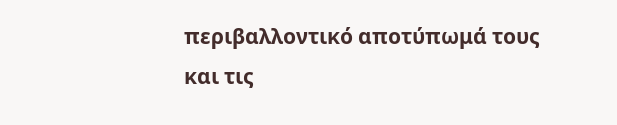περιβαλλοντικό αποτύπωμά τους και τις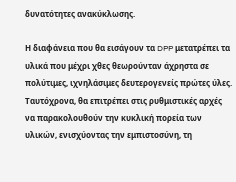δυνατότητες ανακύκλωσης.

Η διαφάνεια που θα εισάγουν τα DPP μετατρέπει τα υλικά που μέχρι χθες θεωρούνταν άχρηστα σε πολύτιμες, ιχνηλάσιμες δευτερογενείς πρώτες ύλες. Ταυτόχρονα, θα επιτρέπει στις ρυθμιστικές αρχές να παρακολουθούν την κυκλική πορεία των υλικών, ενισχύοντας την εμπιστοσύνη, τη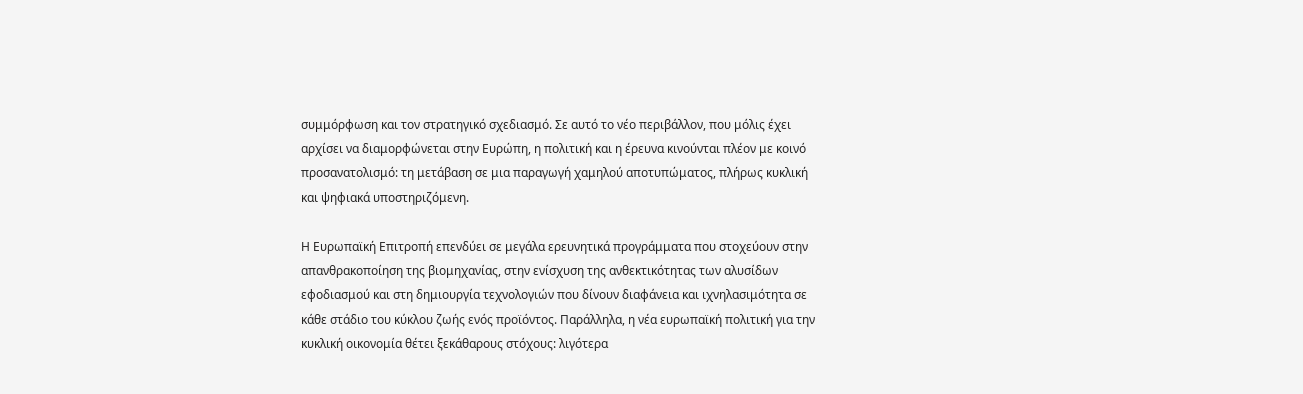συμμόρφωση και τον στρατηγικό σχεδιασμό. Σε αυτό το νέο περιβάλλον, που μόλις έχει αρχίσει να διαμορφώνεται στην Ευρώπη, η πολιτική και η έρευνα κινούνται πλέον με κοινό προσανατολισμό: τη μετάβαση σε μια παραγωγή χαμηλού αποτυπώματος, πλήρως κυκλική και ψηφιακά υποστηριζόμενη.

Η Ευρωπαϊκή Επιτροπή επενδύει σε μεγάλα ερευνητικά προγράμματα που στοχεύουν στην απανθρακοποίηση της βιομηχανίας, στην ενίσχυση της ανθεκτικότητας των αλυσίδων εφοδιασμού και στη δημιουργία τεχνολογιών που δίνουν διαφάνεια και ιχνηλασιμότητα σε κάθε στάδιο του κύκλου ζωής ενός προϊόντος. Παράλληλα, η νέα ευρωπαϊκή πολιτική για την κυκλική οικονομία θέτει ξεκάθαρους στόχους: λιγότερα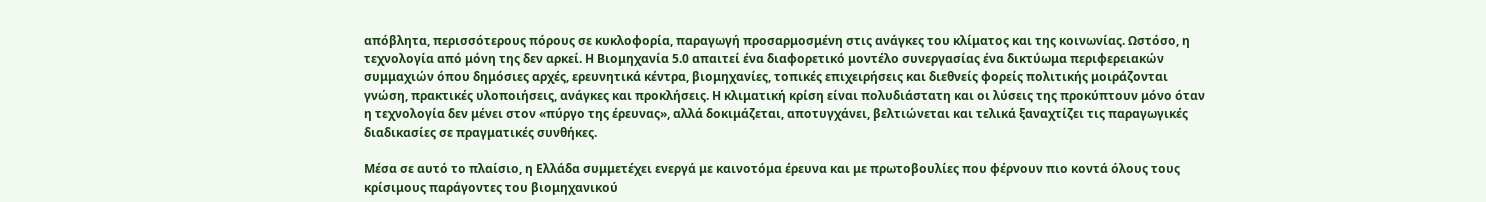απόβλητα, περισσότερους πόρους σε κυκλοφορία, παραγωγή προσαρμοσμένη στις ανάγκες του κλίματος και της κοινωνίας. Ωστόσο, η τεχνολογία από μόνη της δεν αρκεί. Η Βιομηχανία 5.0 απαιτεί ένα διαφορετικό μοντέλο συνεργασίας ένα δικτύωμα περιφερειακών συμμαχιών όπου δημόσιες αρχές, ερευνητικά κέντρα, βιομηχανίες, τοπικές επιχειρήσεις και διεθνείς φορείς πολιτικής μοιράζονται γνώση, πρακτικές υλοποιήσεις, ανάγκες και προκλήσεις. Η κλιματική κρίση είναι πολυδιάστατη και οι λύσεις της προκύπτουν μόνο όταν η τεχνολογία δεν μένει στον «πύργο της έρευνας», αλλά δοκιμάζεται, αποτυγχάνει, βελτιώνεται και τελικά ξαναχτίζει τις παραγωγικές διαδικασίες σε πραγματικές συνθήκες.

Μέσα σε αυτό το πλαίσιο, η Ελλάδα συμμετέχει ενεργά με καινοτόμα έρευνα και με πρωτοβουλίες που φέρνουν πιο κοντά όλους τους κρίσιμους παράγοντες του βιομηχανικού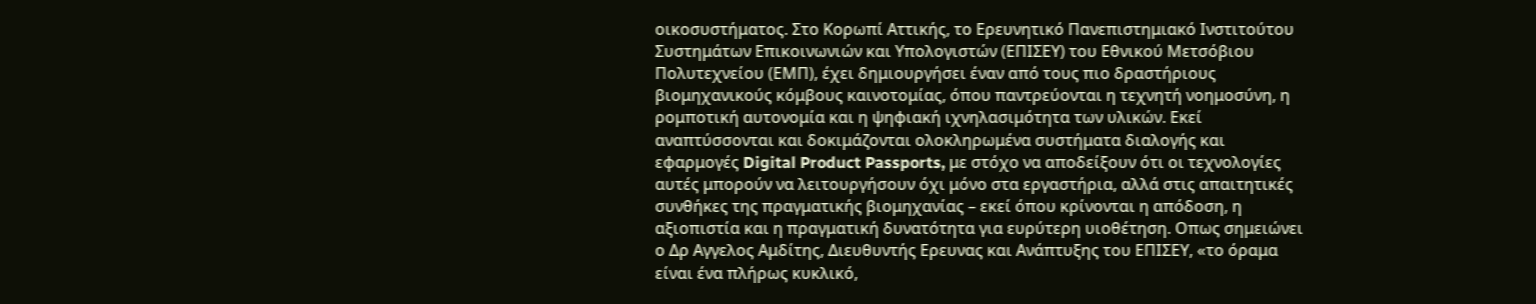οικοσυστήματος. Στο Κορωπί Αττικής, το Ερευνητικό Πανεπιστημιακό Ινστιτούτου Συστημάτων Επικοινωνιών και Υπολογιστών (ΕΠΙΣΕΥ) του Εθνικού Μετσόβιου Πολυτεχνείου (ΕΜΠ), έχει δημιουργήσει έναν από τους πιο δραστήριους βιομηχανικούς κόμβους καινοτομίας, όπου παντρεύονται η τεχνητή νοημοσύνη, η ρομποτική αυτονομία και η ψηφιακή ιχνηλασιμότητα των υλικών. Εκεί αναπτύσσονται και δοκιμάζονται ολοκληρωμένα συστήματα διαλογής και εφαρμογές Digital Product Passports, με στόχο να αποδείξουν ότι οι τεχνολογίες αυτές μπορούν να λειτουργήσουν όχι μόνο στα εργαστήρια, αλλά στις απαιτητικές συνθήκες της πραγματικής βιομηχανίας – εκεί όπου κρίνονται η απόδοση, η αξιοπιστία και η πραγματική δυνατότητα για ευρύτερη υιοθέτηση. Οπως σημειώνει ο Δρ Αγγελος Αμδίτης, Διευθυντής Ερευνας και Ανάπτυξης του ΕΠΙΣΕΥ, «το όραμα είναι ένα πλήρως κυκλικό,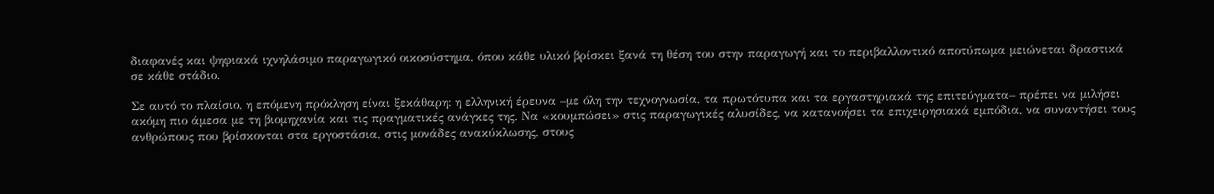διαφανές και ψηφιακά ιχνηλάσιμο παραγωγικό οικοσύστημα, όπου κάθε υλικό βρίσκει ξανά τη θέση του στην παραγωγή και το περιβαλλοντικό αποτύπωμα μειώνεται δραστικά σε κάθε στάδιο.

Σε αυτό το πλαίσιο, η επόμενη πρόκληση είναι ξεκάθαρη: η ελληνική έρευνα –με όλη την τεχνογνωσία, τα πρωτότυπα και τα εργαστηριακά της επιτεύγματα– πρέπει να μιλήσει ακόμη πιο άμεσα με τη βιομηχανία και τις πραγματικές ανάγκες της. Να «κουμπώσει» στις παραγωγικές αλυσίδες, να κατανοήσει τα επιχειρησιακά εμπόδια, να συναντήσει τους ανθρώπους που βρίσκονται στα εργοστάσια, στις μονάδες ανακύκλωσης, στους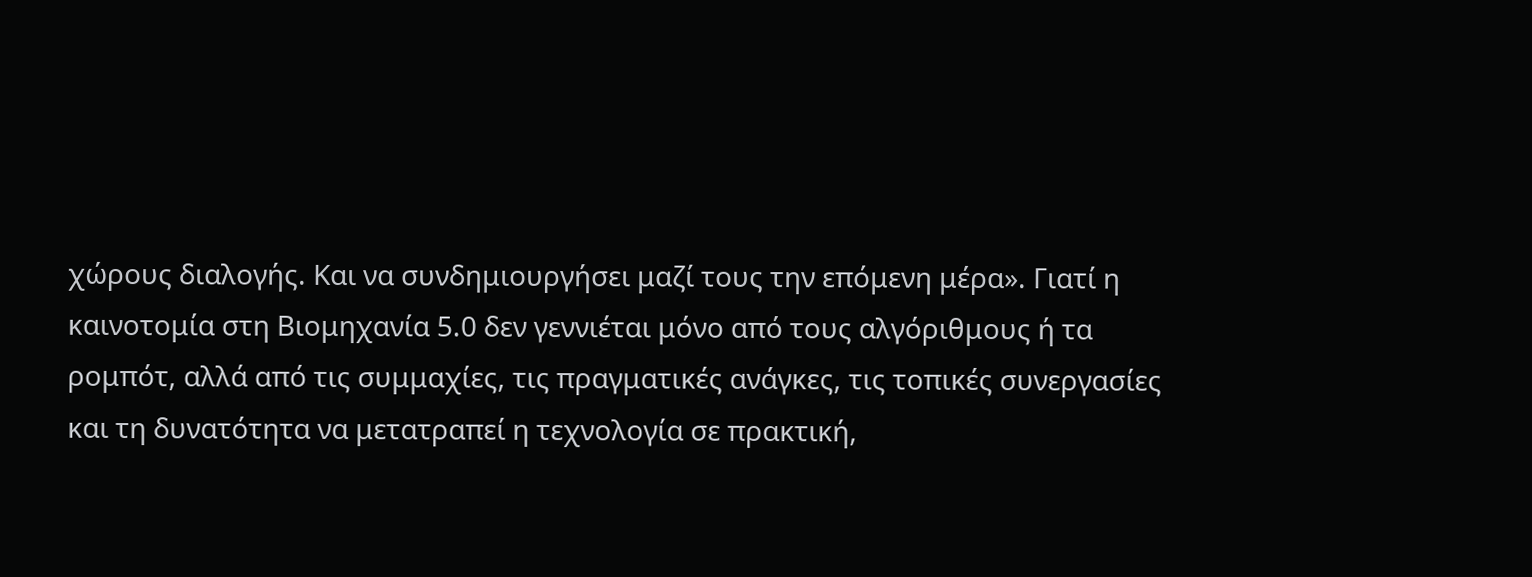χώρους διαλογής. Και να συνδημιουργήσει μαζί τους την επόμενη μέρα». Γιατί η καινοτομία στη Βιομηχανία 5.0 δεν γεννιέται μόνο από τους αλγόριθμους ή τα ρομπότ, αλλά από τις συμμαχίες, τις πραγματικές ανάγκες, τις τοπικές συνεργασίες και τη δυνατότητα να μετατραπεί η τεχνολογία σε πρακτική,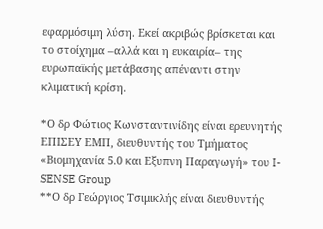εφαρμόσιμη λύση. Εκεί ακριβώς βρίσκεται και το στοίχημα –αλλά και η ευκαιρία– της ευρωπαϊκής μετάβασης απέναντι στην κλιματική κρίση.

*Ο δρ Φώτιος Κωνσταντινίδης είναι ερευνητής ΕΠΙΣΕΥ ΕΜΠ, διευθυντής του Τμήματος «Βιομηχανία 5.0 και Εξυπνη Παραγωγή» του I-SENSE Group
**Ο δρ Γεώργιος Τσιμικλής είναι διευθυντής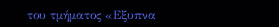του τμήματος «Εξυπνα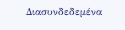Διασυνδεδεμένα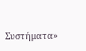Συστήματα»